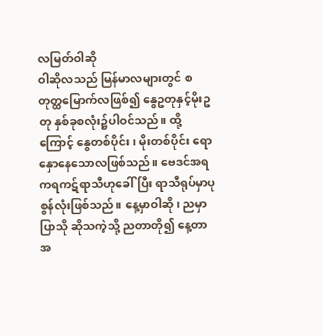လမြတ်ဝါဆို
ဝါဆိုလသည် မြန်မာလများတွင် စတုတ္ထမြောက်လဖြစ်၍ နွေဥတုနှင့်မိုးဥတု နှစ်ခုစလုံး၌ပါဝင်သည်။ ထို့ကြောင့် နွေတစ်ပိုင်း၊ မိုးတစ်ပိုင်း ရောနှောနေသောလဖြစ်သည်။ ဗေဒင်အရ ကရကဋ်ရာသီဟုခေါ်ပြီး ရာသီရုပ်မှာပုစွန်လုံးဖြစ်သည်။ နေ့မှာဝါဆို၊ ညမှာပြာသို ဆိုသကဲ့သို့ ညတာတို၍ နေ့တာအ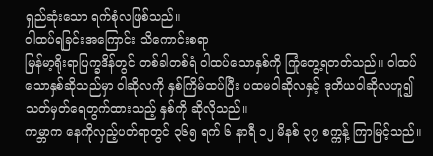ရှည်ဆုံးသော ရက်စုံလဖြစ်သည်။
ဝါထပ်ရခြင်းအကြောင်း သိကောင်းစရာ
မြန်မာ့ရိုးရာပြက္ခဒိန်တွင် တစ်ခါတစ်ရံ ဝါထပ်သောနှစ်ကို ကြုံတွေ့ရတတ်သည်။ ဝါထပ်သောနှစ်ဆိုသည်မှာ ဝါဆိုလကို နှစ်ကြိမ်ထပ်ပြီး ပထမဝါဆိုလနှင့် ဒုတိယဝါဆိုလဟူ၍ သတ်မှတ်ရေတွက်ထားသည့် နှစ်ကို ဆိုလိုသည်။
ကမ္ဘာက နေကိုလှည့်ပတ်ရာတွင် ၃၆၅ ရက် ၆ နာရီ ၁၂ မိနစ် ၃၇ စက္ကန့် ကြာမြင့်သည်။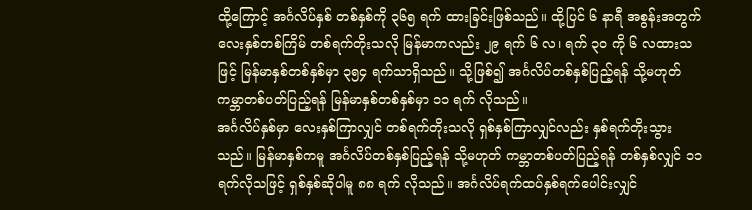ထို့ကြောင့် အင်္ဂလိပ်နှစ် တစ်နှစ်ကို ၃၆၅ ရက် ထားခြင်းဖြစ်သည်။ ထို့ပြင် ၆ နာရီ အစွန်းအတွက် လေးနှစ်တစ်ကြိမ် တစ်ရက်တိုးသလို မြန်မာကလည်း ၂၉ ရက် ၆ လ၊ ရက် ၃၀ ကို ၆ လထားသဖြင့် မြန်မာနှစ်တစ်နှစ်မှာ ၃၅၄ ရက်သာရှိသည်။ သို့ဖြစ်၍ အင်္ဂလိပ်တစ်နှစ်ပြည့်ရန် သို့မဟုတ် ကမ္ဘာတစ်ပတ်ပြည့်ရန် မြန်မာနှစ်တစ်နှစ်မှာ ၁၁ ရက် လိုသည်။
အင်္ဂလိပ်နှစ်မှာ လေးနှစ်ကြာလျှင် တစ်ရက်တိုးသလို ရှစ်နှစ်ကြာလျှင်လည်း နှစ်ရက်တိုးသွားသည်။ မြန်မာနှစ်ကမူ အင်္ဂလိပ်တစ်နှစ်ပြည့်ရန် သို့မဟုတ် ကမ္ဘာတစ်ပတ်ပြည့်ရန် တစ်နှစ်လျှင် ၁၁ ရက်လိုသဖြင့် ရှစ်နှစ်ဆိုပါမူ ၈၈ ရက် လိုသည်။ အင်္ဂလိပ်ရက်ထပ်နှစ်ရက်ပေါင်းလျှင်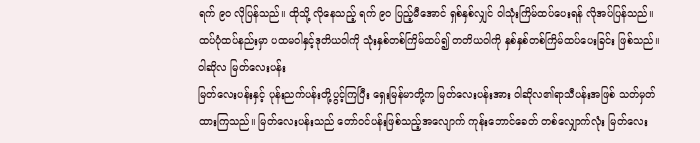ရက် ၉၀ လိုပြန်သည်။ ထိုသို့ လိုနေသည့် ရက် ၉၀ ပြည့်မီအောင် ရှစ်နှစ်လျှင် ဝါသုံးကြိမ်ထပ်ပေးရန် လိုအပ်ပြန်သည်။ ထပ်ပုံထပ်နည်းမှာ ပထမဝါနှင့်ဒုတိယဝါကို သုံးနှစ်တစ်ကြိမ်ထပ်၍ တတိယဝါကို နှစ်နှစ်တစ်ကြိမ်ထပ်ပေးခြင်း ဖြစ်သည်။
ဝါဆိုလ မြတ်လေးပန်း
မြတ်လေးပန်းနှင့် ပုန်းညက်ပန်းတို့ပွင့်ကြပြီး ရှေးမြန်မာတို့က မြတ်လေးပန်းအား ဝါဆိုလ၏ရာသီပန်းအဖြစ် သတ်မှတ် ထားကြသည်။ မြတ်လေးပန်းသည် တော်ဝင်ပန်းဖြစ်သည့်အလျောက် ကုန်းဘောင်ခေတ် တစ်လျှောက်လုံး မြတ်လေး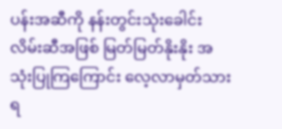ပန်းအဆီကို နန်းတွင်းသုံးခေါင်းလိမ်းဆီအဖြစ် မြတ်မြတ်နိုးနိုး အသုံးပြုကြကြောင်း လေ့လာမှတ်သားရ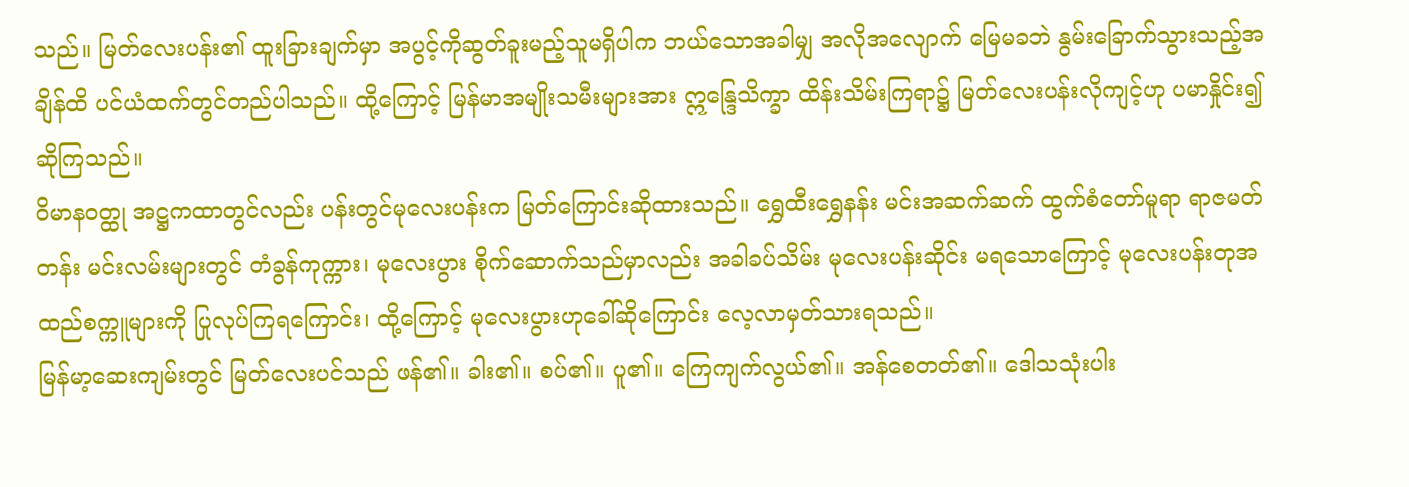သည်။ မြတ်လေးပန်း၏ ထူးခြားချက်မှာ အပွင့်ကိုဆွတ်ခူးမည့်သူမရှိပါက ဘယ်သောအခါမျှ အလိုအလျောက် မြေမခဘဲ နွမ်းခြောက်သွားသည့်အချိန်ထိ ပင်ယံထက်တွင်တည်ပါသည်။ ထို့ကြောင့် မြန်မာအမျိုးသမီးများအား ဣန္ဒြေသိက္ခာ ထိန်းသိမ်းကြရာ၌ မြတ်လေးပန်းလိုကျင့်ဟု ပမာနှိုင်း၍ ဆိုကြသည်။
ဝိမာနဝတ္ထု အဋ္ဌကထာတွင်လည်း ပန်းတွင်မုလေးပန်းက မြတ်ကြောင်းဆိုထားသည်။ ရွှေထီးရွှေနန်း မင်းအဆက်ဆက် ထွက်စံတော်မူရာ ရာဇမတ်တန်း မင်းလမ်းများတွင် တံခွန်ကုက္ကား၊ မုလေးပွား စိုက်ဆောက်သည်မှာလည်း အခါခပ်သိမ်း မုလေးပန်းဆိုင်း မရသောကြောင့် မုလေးပန်းတုအထည်စက္ကူများကို ပြုလုပ်ကြရကြောင်း၊ ထို့ကြောင့် မုလေးပွားဟုခေါ်ဆိုကြောင်း လေ့လာမှတ်သားရသည်။
မြန်မာ့ဆေးကျမ်းတွင် မြတ်လေးပင်သည် ဖန်၏။ ခါး၏။ စပ်၏။ ပူ၏။ ကြေကျက်လွယ်၏။ အန်စေတတ်၏။ ဒေါသသုံးပါး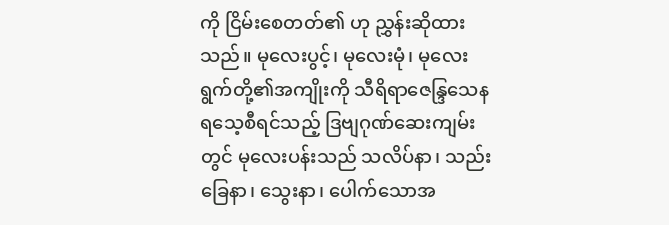ကို ငြိမ်းစေတတ်၏ ဟု ညွှန်းဆိုထားသည်။ မုလေးပွင့်၊ မုလေးမုံ၊ မုလေးရွက်တို့၏အကျိုးကို သီရိရာဇေန္ဒြသေနရသေ့စီရင်သည့် ဒြဗျဂုဏ်ဆေးကျမ်းတွင် မုလေးပန်းသည် သလိပ်နာ၊ သည်းခြေနာ၊ သွေးနာ၊ ပေါက်သောအ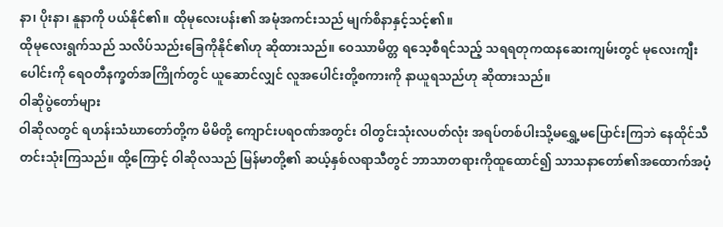နာ၊ ပိုးနာ၊ နူနာကို ပယ်နိုင်၏။ ထိုမုလေးပန်း၏ အမုံအကင်းသည် မျက်စိနာနှင့်သင့်၏။
ထိုမုလေးရွက်သည် သလိပ်သည်းခြေကိုနိုင်၏ဟု ဆိုထားသည်။ ဝေဿာမိတ္တ ရသေ့စီရင်သည့် သရရတုကထနဆေးကျမ်းတွင် မုလေးကျီးပေါင်းကို ရေဝတီနက္ခတ်အကြိုက်တွင် ယူဆောင်လျှင် လူအပေါင်းတို့စကားကို နာယူရသည်ဟု ဆိုထားသည်။
ဝါဆိုပွဲတော်များ
ဝါဆိုလတွင် ရဟန်းသံဃာတော်တို့က မိမိတို့ ကျောင်းပရဝဏ်အတွင်း ဝါတွင်းသုံးလပတ်လုံး အရပ်တစ်ပါးသို့မရွှေ့မပြောင်းကြဘဲ နေထိုင်သီတင်းသုံးကြသည်။ ထို့ကြောင့် ဝါဆိုလသည် မြန်မာတို့၏ ဆယ့်နှစ်လရာသီတွင် ဘာသာတရားကိုထူထောင်၍ သာသနာတော်၏အထောက်အပံ့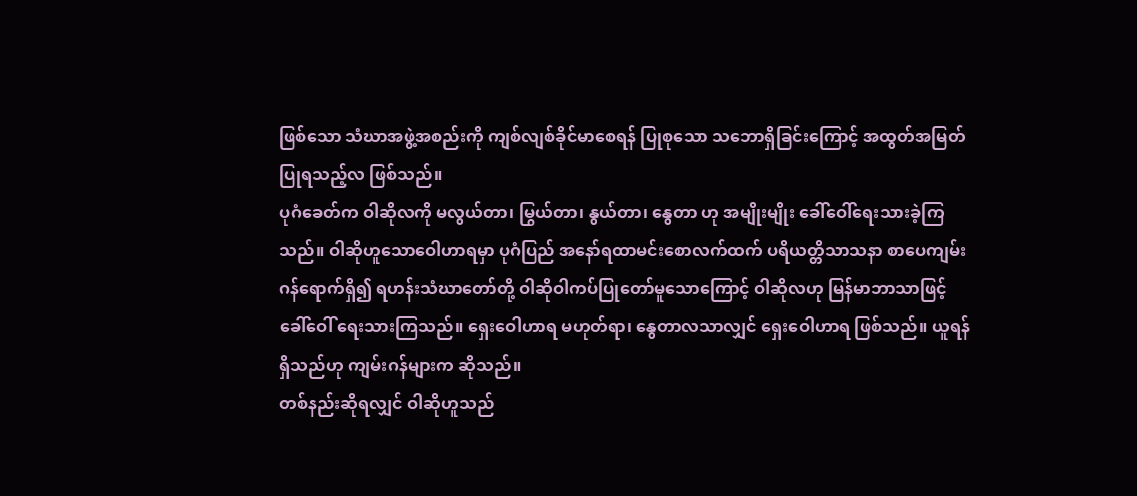ဖြစ်သော သံဃာအဖွဲ့အစည်းကို ကျစ်လျစ်ခိုင်မာစေရန် ပြုစုသော သဘောရှိခြင်းကြောင့် အထွတ်အမြတ် ပြုရသည့်လ ဖြစ်သည်။
ပုဂံခေတ်က ဝါဆိုလကို မလွယ်တာ၊ မြွယ်တာ၊ နွယ်တာ၊ နွေတာ ဟု အမျိုးမျိုး ခေါ်ဝေါ်ရေးသားခဲ့ကြသည်။ ဝါဆိုဟူသောဝေါဟာရမှာ ပုဂံပြည် အနော်ရထာမင်းစောလက်ထက် ပရိယတ္တိသာသနာ စာပေကျမ်းဂန်ရောက်ရှိ၍ ရဟန်းသံဃာတော်တို့ ဝါဆိုဝါကပ်ပြုတော်မူသောကြောင့် ဝါဆိုလဟု မြန်မာဘာသာဖြင့် ခေါ်ဝေါ် ရေးသားကြသည်။ ရှေးဝေါဟာရ မဟုတ်ရာ၊ နွေတာလသာလျှင် ရှေးဝေါဟာရ ဖြစ်သည်။ ယူရန်ရှိသည်ဟု ကျမ်းဂန်များက ဆိုသည်။
တစ်နည်းဆိုရလျှင် ဝါဆိုဟူသည်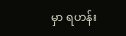မှာ ရဟန်း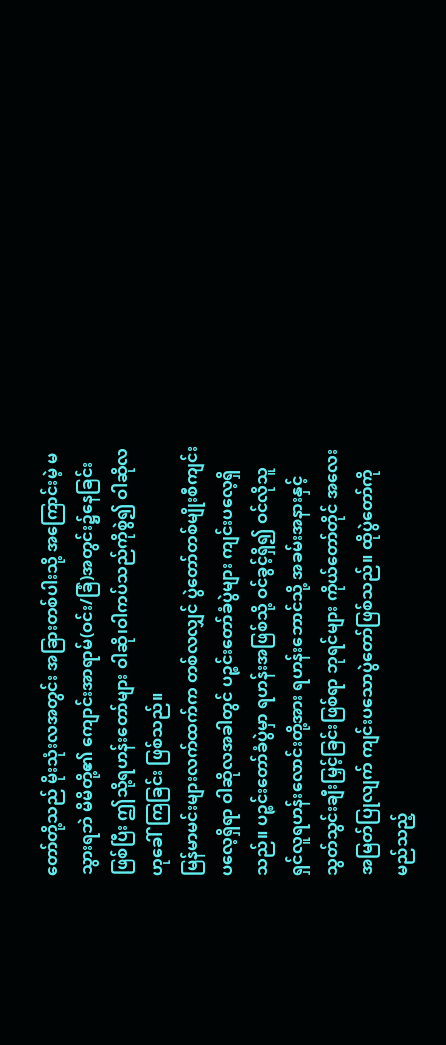တော်တို့သည် မိုးသုံးလအတွင်း အခြားတစ်ပါးသို့ အကြောင်းမဲ့ မသွားရဘဲ မိမိတို့၏ ကျောင်းအာရာမ်(ဝင်း/ခြံ)အတွင်း၌နေခြင်းဖြစ်ပြီး ဤသို့ရဟန်းတော်များ ဝါဆို၊ဝါကပ်သည်ကိုစွဲ၍ ဝါဆိုလဟုခေါ်ကြခြင်း ဖြစ်သည်။
မြန်မာမင်းများလက်ထက်က တစ်လလျှင် ပွဲတော်တစ်မျိုးစီကျင်းပလေ့ရှိရာ ဝါဆိုလအခါတွင် ပဉ္စင်းတော်ခံပွဲများ ကျင်းပလေ့ရှိသည်။ ပဉ္စင်းတော်ခံပွဲမှာ ရဟန်းအဖြစ်သို့ ဝင်ခွင့်ရှိ၍ ဝင်လိုသူ ရှင်လူရဟန်းလောင်းတို့အား ရဟန်းဘောင်သို့ အခမ်းအနားနှင့် သွတ်သွင်းချီးမြှင့်ခြင်းဖြစ်ရာ ဘုရင်များ ကိုယ်တော်တိုင် အလေးအမြတ်ပြုလျက် ကျင်းပသောပွဲတော်ဖြစ်သည်။ ထိုပွဲတော်ကို မည်သည့်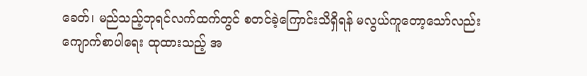ခေတ်၊ မည်သည့်ဘုရင်လက်ထက်တွင် စတင်ခဲ့ကြောင်းသိရှိရန် မလွယ်ကူတော့သော်လည်း ကျောက်စာပါရေး ထုထားသည့် အ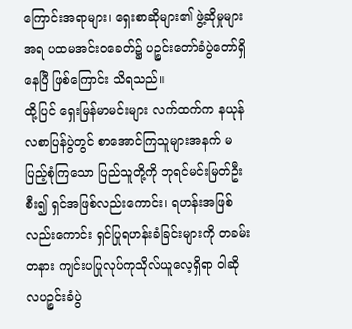ကြောင်းအရာများ၊ ရှေးစာဆိုများ၏ ဖွဲ့ဆိုမှုများအရ ပထမအင်းဝခေတ်၌ ပဉ္စင်းတော်ခံပွဲတော်ရှိနေပြီ ဖြစ်ကြောင်း သိရသည်။
ထို့ပြင် ရှေးမြန်မာမင်းများ လက်ထက်က နယုန်လစာပြန်ပွဲတွင် စာအောင်ကြသူများအနက် မပြည့်စုံကြသော ပြည်သူတို့ကို ဘုရင်မင်းမြတ်ဦးစီး၍ ရှင်အဖြစ်လည်းကောင်း၊ ရဟန်းအဖြစ်လည်းကောင်း ရှင်ပြုရဟန်းခံခြင်းများကို တခမ်းတနား ကျင်းပပြုလုပ်ကုသိုလ်ယူလေ့ရှိရာ ဝါဆိုလပဉ္စင်းခံပွဲ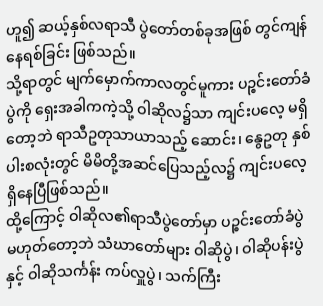ဟူ၍ ဆယ့်နှစ်လရာသီ ပွဲတော်တစ်ခုအဖြစ် တွင်ကျန်နေရစ်ခြင်း ဖြစ်သည်။
သို့ရာတွင် မျက်မှောက်ကာလတွင်မူကား ပဉ္စင်းတော်ခံပွဲကို ရှေးအခါကကဲ့သို့ ဝါဆိုလ၌သာ ကျင်းပလေ့ မရှိတော့ဘဲ ရာသီဥတုသာယာသည့် ဆောင်း၊ နွေဥတု နှစ်ပါးစလုံးတွင် မိမိတို့အဆင်ပြေသည့်လ၌ ကျင်းပလေ့ရှိနေပြီဖြစ်သည်။
ထို့ကြောင့် ဝါဆိုလ၏ရာသီပွဲတော်မှာ ပဉ္စင်းတော်ခံပွဲမဟုတ်တော့ဘဲ သံဃာတော်များ ဝါဆိုပွဲ၊ ဝါဆိုပန်းပွဲနှင့် ဝါဆိုသင်္ကန်း ကပ်လှူပွဲ၊ သက်ကြီး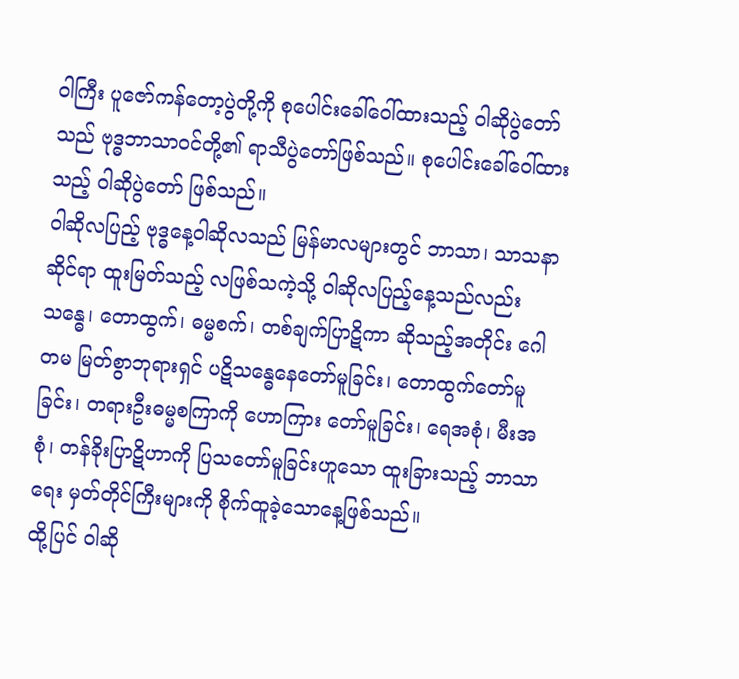ဝါကြီး ပူဇော်ကန်တော့ပွဲတို့ကို စုပေါင်းခေါ်ဝေါ်ထားသည့် ဝါဆိုပွဲတော်သည် ဗုဒ္ဓဘာသာဝင်တို့၏ ရာသီပွဲတော်ဖြစ်သည်။ စုပေါင်းခေါ်ဝေါ်ထားသည့် ဝါဆိုပွဲတော် ဖြစ်သည်။
ဝါဆိုလပြည့် ဗုဒ္ဓနေ့ဝါဆိုလသည် မြန်မာလများတွင် ဘာသာ၊ သာသနာဆိုင်ရာ ထူးမြတ်သည့် လဖြစ်သကဲ့သို့ ဝါဆိုလပြည့်နေ့သည်လည်း သန္ဓေ၊ တောထွက်၊ ဓမ္မစက်၊ တစ်ချက်ပြာဋိကာ ဆိုသည့်အတိုင်း ဂေါတမ မြတ်စွာဘုရားရှင် ပဋိသန္ဓေနေတော်မူခြင်း၊ တောထွက်တော်မူခြင်း၊ တရားဦးဓမ္မစကြာကို ဟောကြား တော်မူခြင်း၊ ရေအစုံ၊ မီးအစုံ၊ တန်ခိုးပြာဋိဟာကို ပြသတော်မူခြင်းဟူသော ထူးခြားသည့် ဘာသာရေး မှတ်တိုင်ကြီးများကို စိုက်ထူခဲ့သောနေ့ဖြစ်သည်။
ထို့ပြင် ဝါဆို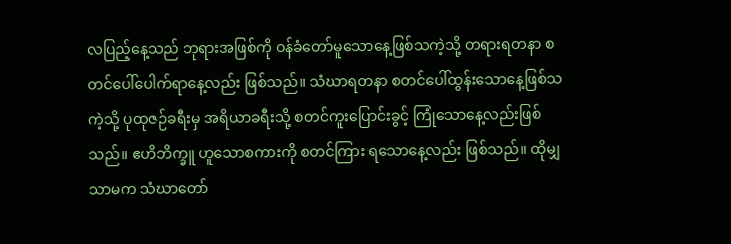လပြည့်နေ့သည် ဘုရားအဖြစ်ကို ဝန်ခံတော်မူသောနေ့ဖြစ်သကဲ့သို့ တရားရတနာ စတင်ပေါ်ပေါက်ရာနေ့လည်း ဖြစ်သည်။ သံဃာရတနာ စတင်ပေါ်ထွန်းသောနေ့ဖြစ်သကဲ့သို့ ပုထုဇဉ်ခရီးမှ အရိယာခရီးသို့ စတင်ကူးပြောင်းခွင့် ကြုံသောနေ့လည်းဖြစ်သည်။ ဧဟိဘိက္ခူ ဟူသောစကားကို စတင်ကြား ရသောနေ့လည်း ဖြစ်သည်။ ထိုမျှသာမက သံဃာတော်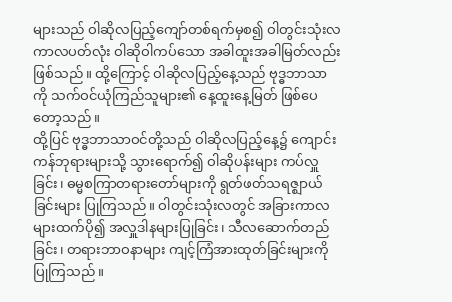များသည် ဝါဆိုလပြည့်ကျော်တစ်ရက်မှစ၍ ဝါတွင်းသုံးလကာလပတ်လုံး ဝါဆိုဝါကပ်သော အခါထူးအခါမြတ်လည်းဖြစ်သည်။ ထို့ကြောင့် ဝါဆိုလပြည့်နေ့သည် ဗုဒ္ဓဘာသာကို သက်ဝင်ယုံကြည်သူများ၏ နေ့ထူးနေ့မြတ် ဖြစ်ပေတော့သည်။
ထို့ပြင် ဗုဒ္ဓဘာသာဝင်တို့သည် ဝါဆိုလပြည့်နေ့၌ ကျောင်းကန်ဘုရားများသို့ သွားရောက်၍ ဝါဆိုပန်းများ ကပ်လှူခြင်း၊ ဓမ္မစကြာတရားတော်များကို ရွတ်ဖတ်သရဇ္ဈာယ်ခြင်းများ ပြုကြသည်။ ဝါတွင်းသုံးလတွင် အခြားကာလများထက်ပို၍ အလှူဒါနများပြုခြင်း၊ သီလဆောက်တည်ခြင်း၊ တရားဘာဝနာများ ကျင့်ကြံအားထုတ်ခြင်းများကိုပြုကြသည်။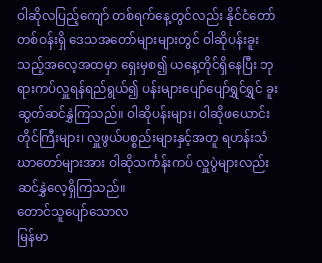ဝါဆိုလပြည့်ကျော် တစ်ရက်နေ့တွင်လည်း နိုင်ငံတော်တစ်ဝန်းရှိ ဒေသအတော်များများတွင် ဝါဆိုပန်းခူးသည့်အလေ့အထမှာ ရှေးမှစ၍ ယနေ့တိုင်ရှိနေပြီး ဘုရားကပ်လှူရန်ရည်ရွယ်၍ ပန်းများပျော်ပျော်ရွှင်ရွှင် ခူးဆွတ်ဆင်နွှဲကြသည်။ ဝါဆိုပန်းများ၊ ဝါဆိုဖယောင်းတိုင်ကြီးများ၊ လှူဖွယ်ပစ္စည်းများနှင့်အတူ ရဟန်းသံဃာတော်များအား ဝါဆိုသင်္ကန်းကပ် လှူပွဲများလည်း ဆင်နွှဲလေ့ရှိကြသည်။
တောင်သူပျော်သောလ
မြန်မာ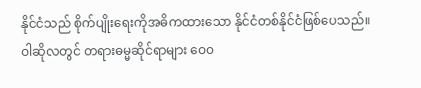နိုင်ငံသည် စိုက်ပျိုးရေးကိုအဓိကထားသော နိုင်ငံတစ်နိုင်ငံဖြစ်ပေသည်။ ဝါဆိုလတွင် တရားဓမ္မဆိုင်ရာများ ဝေ၀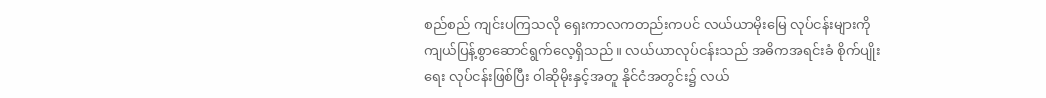စည်စည် ကျင်းပကြသလို ရှေးကာလကတည်းကပင် လယ်ယာမိုးမြေ လုပ်ငန်းများကို ကျယ်ပြန့်စွာဆောင်ရွက်လေ့ရှိသည်။ လယ်ယာလုပ်ငန်းသည် အဓိကအရင်းခံ စိုက်ပျိုးရေး လုပ်ငန်းဖြစ်ပြီး ဝါဆိုမိုးနှင့်အတူ နိုင်ငံအတွင်း၌ လယ်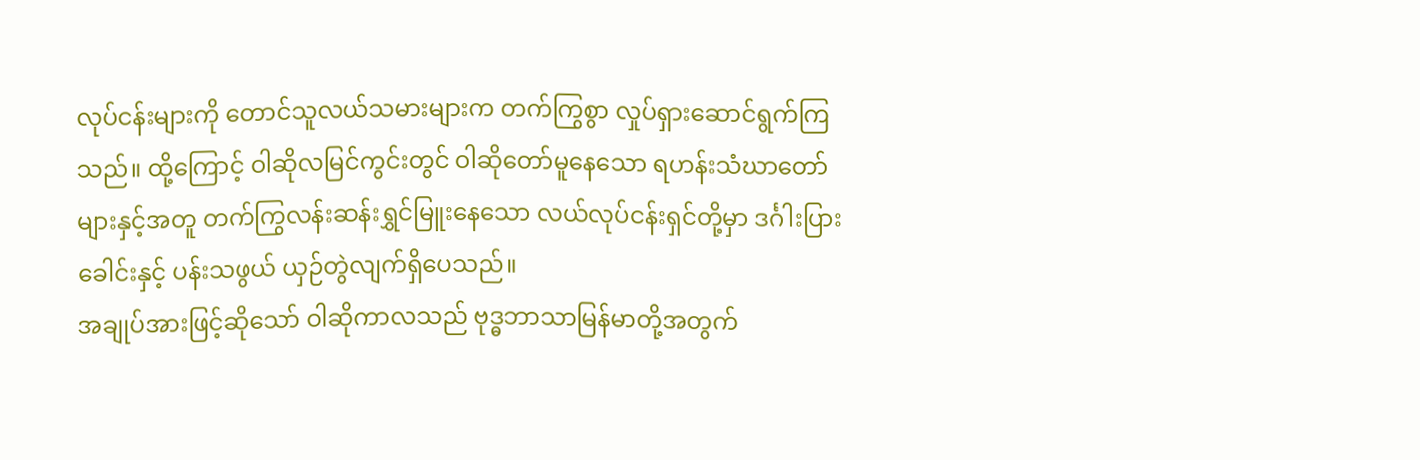လုပ်ငန်းများကို တောင်သူလယ်သမားများက တက်ကြွစွာ လှုပ်ရှားဆောင်ရွက်ကြသည်။ ထို့ကြောင့် ဝါဆိုလမြင်ကွင်းတွင် ဝါဆိုတော်မူနေသော ရဟန်းသံဃာတော်များနှင့်အတူ တက်ကြွလန်းဆန်းရွှင်မြူးနေသော လယ်လုပ်ငန်းရှင်တို့မှာ ဒင်္ဂါးပြားခေါင်းနှင့် ပန်းသဖွယ် ယှဉ်တွဲလျက်ရှိပေသည်။
အချုပ်အားဖြင့်ဆိုသော် ဝါဆိုကာလသည် ဗုဒ္ဓဘာသာမြန်မာတို့အတွက်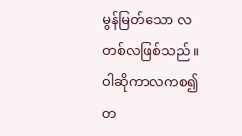မွန်မြတ်သော လတစ်လဖြစ်သည်။
ဝါဆိုကာလကစ၍ တ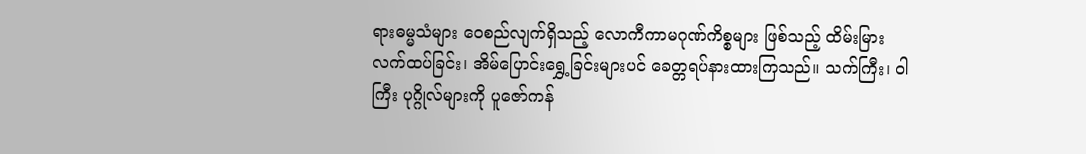ရားဓမ္မသံများ ဝေစည်လျက်ရှိသည့် လောကီကာမဂုဏ်ကိစ္စများ ဖြစ်သည့် ထိမ်းမြားလက်ထပ်ခြင်း၊ အိမ်ပြောင်းရွှေ့ခြင်းများပင် ခေတ္တရပ်နားထားကြသည်။ သက်ကြီး၊ ဝါကြီး ပုဂ္ဂိုလ်များကို ပူဇော်ကန်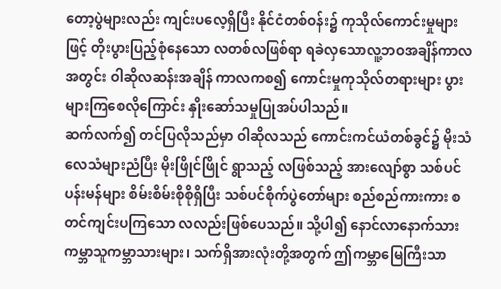တော့ပွဲများလည်း ကျင်းပလေ့ရှိပြီး နိုင်ငံတစ်ဝန်း၌ ကုသိုလ်ကောင်းမှုများဖြင့် တိုးပွားပြည့်စုံနေသော လတစ်လဖြစ်ရာ ရခဲလှသောလူ့ဘဝအချိန်ကာလအတွင်း ဝါဆိုလဆန်းအချိန် ကာလကစ၍ ကောင်းမှုကုသိုလ်တရားများ ပွားများကြစေလိုကြောင်း နှိုးဆော်သမှုပြုအပ်ပါသည်။
ဆက်လက်၍ တင်ပြလိုသည်မှာ ဝါဆိုလသည် ကောင်းကင်ယံတစ်ခွင်၌ မိုးသံလေသံများညံပြီး မိုးဖြိုင်ဖြိုင် ရွာသည့် လဖြစ်သည့် အားလျော်စွာ သစ်ပင်ပန်းမန်များ စိမ်းစိမ်းစိုစိုရှိပြီး သစ်ပင်စိုက်ပွဲတော်များ စည်စည်ကားကား စတင်ကျင်းပကြသော လလည်းဖြစ်ပေသည်။ သို့ပါ၍ နောင်လာနောက်သား ကမ္ဘာသူကမ္ဘာသားများ၊ သက်ရှိအားလုံးတို့အတွက် ဤကမ္ဘာမြေကြီးသာ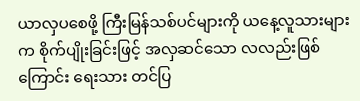ယာလှပစေဖို့ ကြီးမြန်သစ်ပင်များကို ယနေ့လူသားများက စိုက်ပျိုးခြင်းဖြင့် အလှဆင်သော လလည်းဖြစ်ကြောင်း ရေးသား တင်ပြ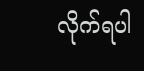လိုက်ရပါ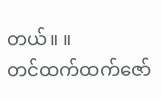တယ်။ ။
တင်ထက်ထက်ဇော်